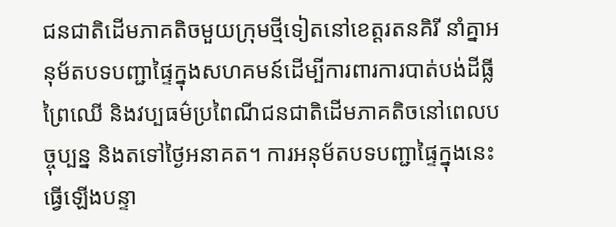ជនជាតិដើមភាគតិចមួយក្រុមថ្មីទៀតនៅខេត្តរតនគិរី នាំគ្នាអនុម័តបទបញ្ជាផ្ទៃក្នុងសហគមន៍ដើម្បីការពារការបាត់បង់ដីធ្លីព្រៃឈើ និងវប្បធម៌ប្រពៃណីជនជាតិដើមភាគតិចនៅពេលបច្ចុប្បន្ន និងតទៅថ្ងៃអនាគត។ ការអនុម័តបទបញ្ជាផ្ទៃក្នុងនេះធ្វើឡើងបន្ទា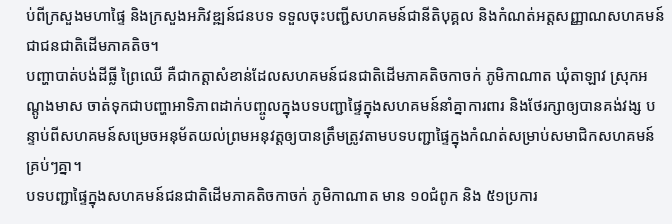ប់ពីក្រសួងមហាផ្ទៃ និងក្រសួងអភិវឌ្ឍន៍ជនបទ ទទួលចុះបញ្ជីសហគមន៍ជានីតិបុគ្គល និងកំណត់អត្តសញ្ញាណសហគមន៍ជាជនជាតិដើមភាគតិច។
បញ្ហាបាត់បង់ដីធ្លី ព្រៃឈើ គឺជាកត្តាសំខាន់ដែលសហគមន៍ជនជាតិដើមភាគតិចកាចក់ ភូមិកាណាត ឃុំតាឡាវ ស្រុកអណ្ដូងមាស ចាត់ទុកជាបញ្ហាអាទិភាពដាក់បញ្ចូលក្នុងបទបញ្ជាផ្ទៃក្នុងសហគមន៍នាំគ្នាការពារ និងថែរក្សាឲ្យបានគង់វង្ស បន្ទាប់ពីសហគមន៍សម្រេចអនុម័តយល់ព្រមអនុវត្តឲ្យបានត្រឹមត្រូវតាមបទបញ្ជាផ្ទៃក្នុងកំណត់សម្រាប់សមាជិកសហគមន៍គ្រប់ៗគ្នា។
បទបញ្ជាផ្ទៃក្នុងសហគមន៍ជនជាតិដើមភាគតិចកាចក់ ភូមិកាណាត មាន ១០ជំពូក និង ៥១ប្រការ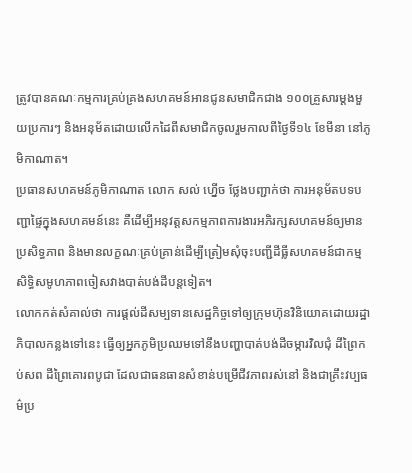ត្រូវបានគណៈកម្មការគ្រប់គ្រងសហគមន៍អានជូនសមាជិកជាង ១០០គ្រួសារម្ដងមួយប្រការៗ និងអនុម័តដោយលើកដៃពីសមាជិកចូលរួមកាលពីថ្ងៃទី១៤ ខែមីនា នៅភូមិកាណាត។
ប្រធានសហគមន៍ភូមិកាណាត លោក សល់ ហ្នើច ថ្លែងបញ្ជាក់ថា ការអនុម័តបទបញ្ជាផ្ទៃក្នុងសហគមន៍នេះ គឺដើម្បីអនុវត្តសកម្មភាពការងារអភិរក្សសហគមន៍ឲ្យមានប្រសិទ្ធភាព និងមានលក្ខណៈគ្រប់គ្រាន់ដើម្បីត្រៀមសុំចុះបញ្ជីដីធ្លីសហគមន៍ជាកម្មសិទ្ធិសមូហភាពចៀសវាងបាត់បង់ដីបន្តទៀត។
លោកកត់សំគាល់ថា ការផ្ដល់ដីសម្បទានសេដ្ឋកិច្ចទៅឲ្យក្រុមហ៊ុនវិនិយោគដោយរដ្ឋាភិបាលកន្លងទៅនេះ ធ្វើឲ្យអ្នកភូមិប្រឈមទៅនឹងបញ្ហាបាត់បង់ដីចម្ការវិលជុំ ដីព្រៃកប់សព ដីព្រៃគោរពបូជា ដែលជាធនធានសំខាន់បម្រើជីវភាពរស់នៅ និងជាគ្រឹះវប្បធម៌ប្រ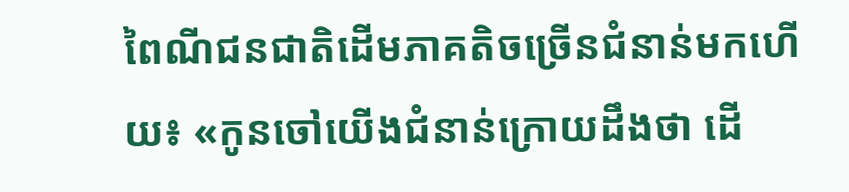ពៃណីជនជាតិដើមភាគតិចច្រើនជំនាន់មកហើយ៖ «កូនចៅយើងជំនាន់ក្រោយដឹងថា ដើ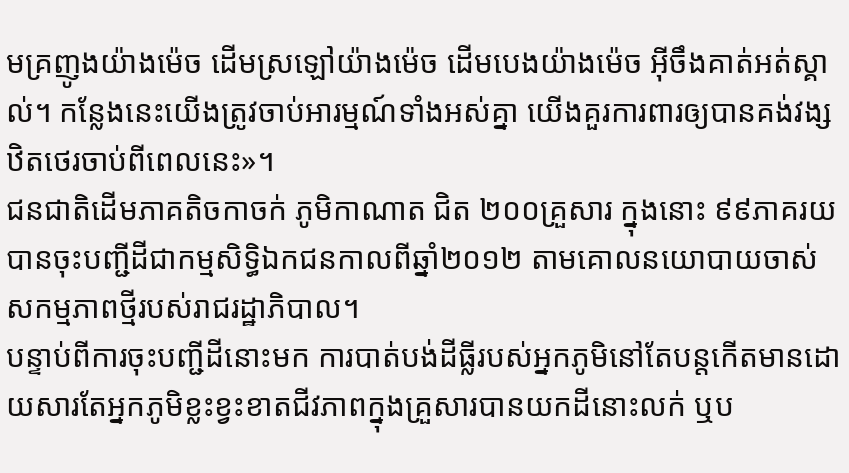មគ្រញូងយ៉ាងម៉េច ដើមស្រឡៅយ៉ាងម៉េច ដើមបេងយ៉ាងម៉េច អ៊ីចឹងគាត់អត់ស្គាល់។ កន្លែងនេះយើងត្រូវចាប់អារម្មណ៍ទាំងអស់គ្នា យើងគួរការពារឲ្យបានគង់វង្សឋិតថេរចាប់ពីពេលនេះ»។
ជនជាតិដើមភាគតិចកាចក់ ភូមិកាណាត ជិត ២០០គ្រួសារ ក្នុងនោះ ៩៩ភាគរយបានចុះបញ្ជីដីជាកម្មសិទ្ធិឯកជនកាលពីឆ្នាំ២០១២ តាមគោលនយោបាយចាស់សកម្មភាពថ្មីរបស់រាជរដ្ឋាភិបាល។
បន្ទាប់ពីការចុះបញ្ជីដីនោះមក ការបាត់បង់ដីធ្លីរបស់អ្នកភូមិនៅតែបន្តកើតមានដោយសារតែអ្នកភូមិខ្លះខ្វះខាតជីវភាពក្នុងគ្រួសារបានយកដីនោះលក់ ឬប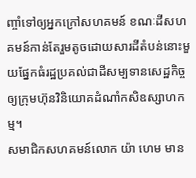ញ្ចាំទៅឲ្យអ្នកក្រៅសហគមន៍ ខណៈដីសហគមន៍កាន់តែរួមតូចដោយសារដីតំបន់នោះមួយផ្នែកធំរដ្ឋប្រគល់ជាដីសម្បទានសេដ្ឋកិច្ចឲ្យក្រុមហ៊ុនវិនិយោគដំណាំកសិឧស្សាហកម្ម។
សមាជិកសហគមន៍លោក យ៉ា ហេម មាន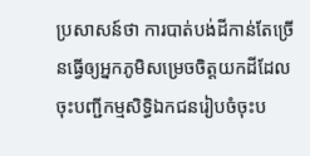ប្រសាសន៍ថា ការបាត់បង់ដីកាន់តែច្រើនធ្វើឲ្យអ្នកភូមិសម្រេចចិត្តយកដីដែលចុះបញ្ជីកម្មសិទ្ធិឯកជនរៀបចំចុះប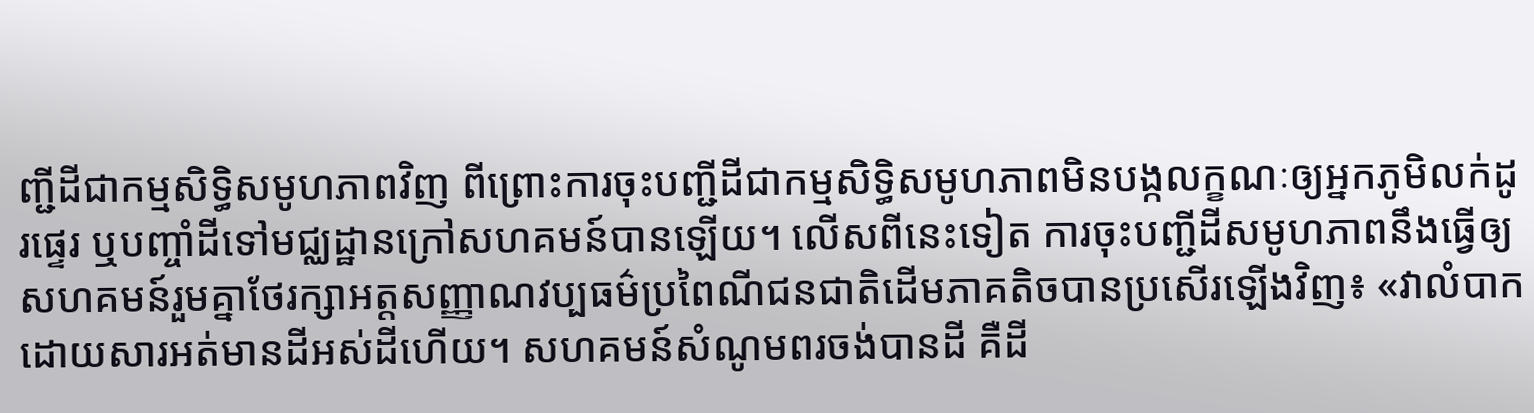ញ្ជីដីជាកម្មសិទ្ធិសមូហភាពវិញ ពីព្រោះការចុះបញ្ជីដីជាកម្មសិទ្ធិសមូហភាពមិនបង្កលក្ខណៈឲ្យអ្នកភូមិលក់ដូរផ្ទេរ ឬបញ្ចាំដីទៅមជ្ឈដ្ឋានក្រៅសហគមន៍បានឡើយ។ លើសពីនេះទៀត ការចុះបញ្ជីដីសមូហភាពនឹងធ្វើឲ្យសហគមន៍រួមគ្នាថែរក្សាអត្តសញ្ញាណវប្បធម៌ប្រពៃណីជនជាតិដើមភាគតិចបានប្រសើរឡើងវិញ៖ «វាលំបាកដោយសារអត់មានដីអស់ដីហើយ។ សហគមន៍សំណូមពរចង់បានដី គឺដី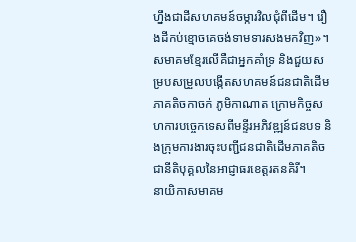ហ្នឹងជាដីសហគមន៍ចម្ការវិលជុំពីដើម។ រឿងដីកប់ខ្មោចគេចង់ទាមទារសងមកវិញ»។
សមាគមខ្មែរលើគឺជាអ្នកគាំទ្រ និងជួយសម្របសម្រួលបង្កើតសហគមន៍ជនជាតិដើមភាគតិចកាចក់ ភូមិកាណាត ក្រោមកិច្ចសហការបច្ចេកទេសពីមន្ទីរអភិវឌ្ឍន៍ជនបទ និងក្រុមការងារចុះបញ្ជីជនជាតិដើមភាគតិចជានីតិបុគ្គលនៃអាជ្ញាធរខេត្តរតនគិរី។
នាយិកាសមាគម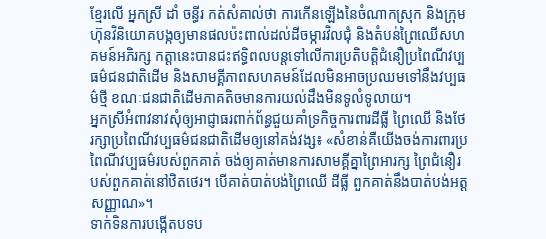ខ្មែរលើ អ្នកស្រី ដាំ ចន្ធីរ កត់សំគាល់ថា ការកើនឡើងនៃចំណាកស្រុក និងក្រុមហ៊ុនវិនិយោគបង្កឲ្យមានផលប៉ះពាល់ដល់ដីចម្ការវិលជុំ និងតំបន់ព្រៃឈើសហគមន៍អភិរក្ស កត្តានេះបានជះឥទ្ធិពលបន្តទៅលើការប្រតិបត្តិជំនឿប្រពៃណីវប្បធម៌ជនជាតិដើម និងសាមគ្គីភាពសហគមន៍ដែលមិនអាចប្រឈមទៅនឹងវប្បធម៌ថ្មី ខណៈជនជាតិដើមភាគតិចមានការយល់ដឹងមិនទូលំទូលាយ។
អ្នកស្រីអំពាវនាវសុំឲ្យអាជ្ញាធរពាក់ព័ន្ធជួយគាំទ្រកិច្ចការពារដីធ្លី ព្រៃឈើ និងថែរក្សាប្រពៃណីវប្បធម៌ជនជាតិដើមឲ្យនៅគង់វង្ស៖ «សំខាន់គឺយើងចង់ការពារប្រពៃណីវប្បធម៌របស់ពួកគាត់ ចង់ឲ្យគាត់មានការសាមគ្គីគ្នាព្រៃអារក្ស ព្រៃជំនឿរបស់ពួកគាត់នៅឋិតថេរ។ បើគាត់បាត់បង់ព្រៃឈើ ដីធ្លី ពួកគាត់នឹងបាត់បង់អត្តសញ្ញាណ»។
ទាក់ទិនការបង្កើតបទប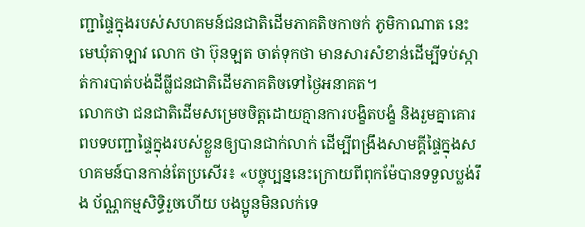ញ្ជាផ្ទៃក្នុងរបស់សហគមន៍ជនជាតិដើមភាគតិចកាចក់ ភូមិកាណាត នេះ មេឃុំតាឡាវ លោក ថា ប៊ុនឡត ចាត់ទុកថា មានសារសំខាន់ដើម្បីទប់ស្កាត់ការបាត់បង់ដីធ្លីជនជាតិដើមភាគតិចទៅថ្ងៃអនាគត។
លោកថា ជនជាតិដើមសម្រេចចិត្តដោយគ្មានការបង្ខិតបង្ខំ និងរួមគ្នាគោរពបទបញ្ជាផ្ទៃក្នុងរបស់ខ្លួនឲ្យបានជាក់លាក់ ដើម្បីពង្រឹងសាមគ្គីផ្ទៃក្នុងសហគមន៍បានកាន់តែប្រសើរ៖ «បច្ចុប្បន្ននេះក្រោយពីពុកម៉ែបានទទួលប្លង់រឹង ប័ណ្ណកម្មសិទ្ធិរួចហើយ បងប្អូនមិនលក់ទេ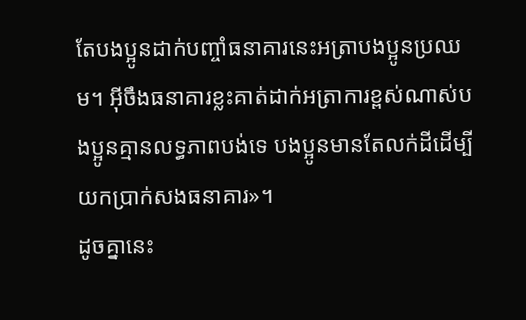តែបងប្អូនដាក់បញ្ចាំធនាគារនេះអត្រាបងប្អូនប្រឈម។ អ៊ីចឹងធនាគារខ្លះគាត់ដាក់អត្រាការខ្ពស់ណាស់បងប្អូនគ្មានលទ្ធភាពបង់ទេ បងប្អូនមានតែលក់ដីដើម្បីយកប្រាក់សងធនាគារ»។
ដូចគ្នានេះ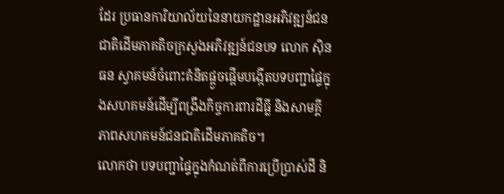ដែរ ប្រធានការិយាល័យនៃនាយកដ្ឋានអភិវឌ្ឍន៍ជនជាតិដើមភាគតិចក្រសួងអភិវឌ្ឍន៍ជនបទ លោក ស៊ិន ធន ស្វាគមន៍ចំពោះគំនិតផ្ដួចផ្ដើមបង្កើតបទបញ្ជាផ្ទៃក្នុងសហគមន៍ដើម្បីពង្រឹងកិច្ចការពារដីធ្លី និងសាមគ្គីភាពសហគមន៍ជនជាតិដើមភាគតិច។
លោកថា បទបញ្ជាផ្ទៃក្នុងកំណត់ពីការប្រើប្រាស់ដី និ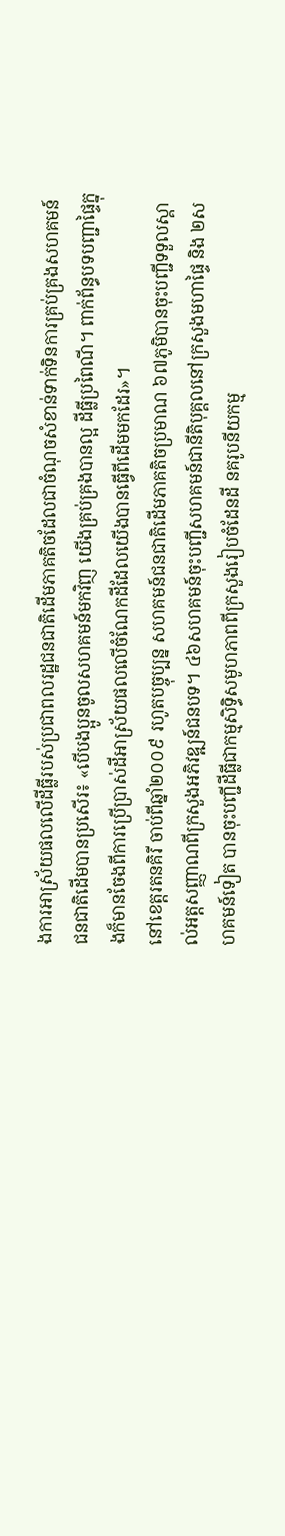ងការអាស្រ័យផលលើដីធ្លីរបស់ប្រជាពលរដ្ឋជនជាតិដើមភាគតិចដែលជាចំណុចសំខាន់ទាក់ទិនការគ្រប់គ្រងសហគមន៍ជនជាតិដើមបានប្រសើរ៖ «បើបងប្អូនចូលសហគមន៍មកវិញ យើងគ្រប់គ្រងបានល្អ ដីធ្លីប្រពៃណី។ ពាក់ព័ន្ធបទបញ្ជាផ្ទៃក្នុងក៏មានចែងពីការប្រើប្រាស់ដីអាស្រ័យផលលើចំណែកដីដែលយើងបានធ្វើពីដើមមកដែរ»។
នៅខេត្តរតនគិរី ចាប់ពីឆ្នាំ២០០៩ រហូតបច្ចុប្បន្ន សហគមន៍ជនជាតិដើមភាគតិចប្រមាណ ៦៧ភូមិបានចុះបញ្ជីទទួលស្គាល់អត្តសញ្ញាណពីក្រសួងអភិវឌ្ឍន៍ជនបទ។ ៤៦សហគមន៍ចុះបញ្ជីសហគមន៍ជានីតិបុគ្គលនៅក្រសួងមហាផ្ទៃ និង ២សហគមន៍ទៀត បានចុះបញ្ជីដីធ្លីជាកម្មសិទ្ធិសមូហភាពពីក្រសួងរៀបចំដែនដី នគរូបនីយកម្ម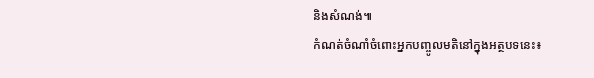និងសំណង់៕
កំណត់ចំណាំចំពោះអ្នកបញ្ចូលមតិនៅក្នុងអត្ថបទនេះ៖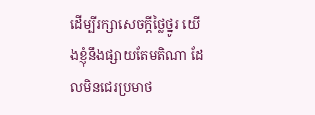ដើម្បីរក្សាសេចក្ដីថ្លៃថ្នូរ យើងខ្ញុំនឹងផ្សាយតែមតិណា ដែលមិនជេរប្រមាថ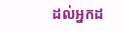ដល់អ្នកដ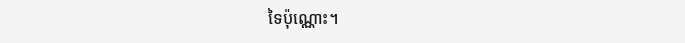ទៃប៉ុណ្ណោះ។